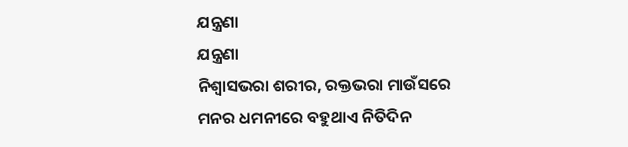ଯନ୍ତ୍ରଣା
ଯନ୍ତ୍ରଣା
ନିଶ୍ୱାସଭରା ଶରୀର, ରକ୍ତଭରା ମାଉଁସରେ
ମନର ଧମନୀରେ ବହୁଥାଏ ନିତିଦିନ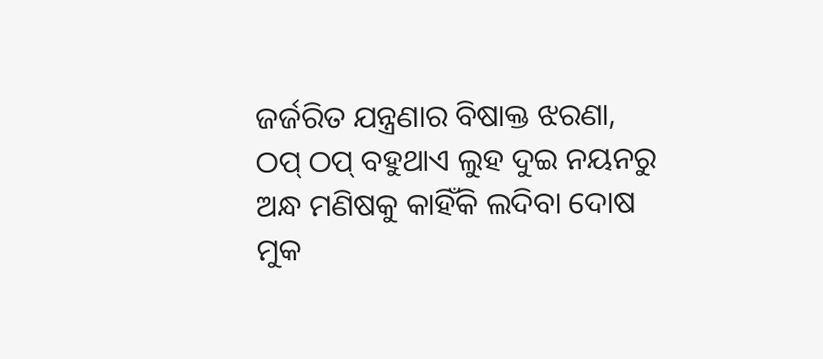ଜର୍ଜରିତ ଯନ୍ତ୍ରଣାର ବିଷାକ୍ତ ଝରଣା,
ଠପ୍ ଠପ୍ ବହୁଥାଏ ଲୁହ ଦୁଇ ନୟନରୁ
ଅନ୍ଧ ମଣିଷକୁ କାହିଁକି ଲଦିବା ଦୋଷ
ମୁକ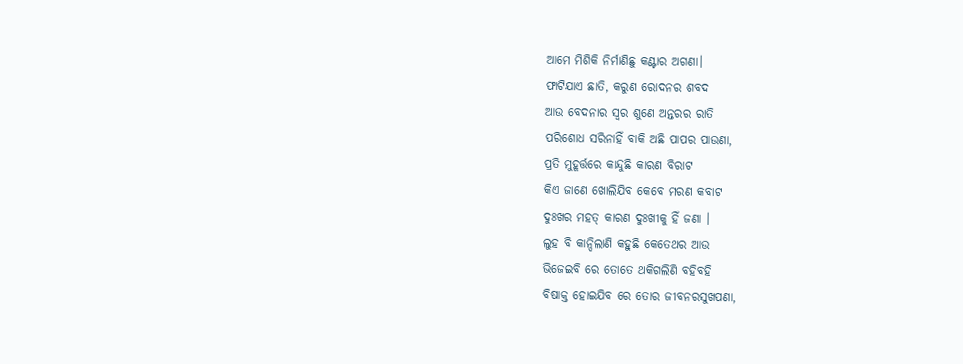ଆମେ ମିଶିକି ନିର୍ମାଣିଛୁ କଣ୍ଟାର ଅଗଣା।
ଫାଟିଯାଏ ଛାତି, କରୁଣ ରୋଦନର ଶବଦ
ଆଉ ବେଦନାର ସ୍ୱର ଶୁଣେ ଅନ୍ତରର ରାତି
ପରିଶୋଧ ସରିନାହିଁ ବାକି ଅଛି ପାପର ପାଉଣା,
ପ୍ରତି ମୁହୂର୍ତ୍ତରେ କାନ୍ଦୁଛି କାରଣ ବିରାଟ
କିଏ ଜାଣେ ଖୋଲିଯିବ କେବେ ମରଣ କବାଟ
ଦୁଃଖର ମହତ୍ କାରଣ ଦୁଃଖୀକୁ ହିଁ ଜଣା ।
ଲୁହ ବି କାନ୍ଦିଲାଣି କହୁଛି କେତେଥର ଆଉ
ଭିଜେଇବି ରେ ତୋତେ ଥକିଗଲିଣି ବହିବହି
ବିଷାକ୍ତ ହୋଇଯିବ ରେ ତୋର ଜୀବନରସୁଖପଣା,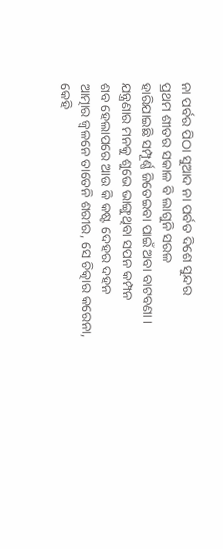ନା ପର୍ବର ପିଠା ସୁଆଦ ନା ପର୍ବତ ଦିଶେ ସୁନ୍ଦର
ପ୍ରଥମ ଶୀତର ସକାଳ ବି ଲାଗୁନି ସରଳ
ହାରିଯାଇଛି ସମ୍ପୂର୍ଣ୍ଣ ଜିତେଇବା ପାଇଁ ଅବା ବାଟବଣା ।
ଯନ୍ତ୍ରଣାର ମନକୁ ଶୁଭେ ଭାଙ୍ଗୁଥିବା ସପନ କମ୍ପନ
ଶବ ହେଲାପରେ ଆଉ କି କଷ୍ଟ ଦେହର ଦହନ
ଆତ୍ମାର ଜ୍ୱଳନେ ତାତେନି ଶରୀର, ସେ ଚିତ୍କାର କରେନା,
କେହି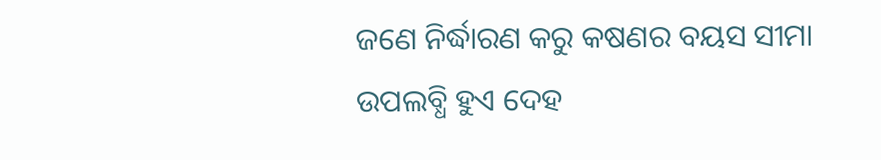ଜଣେ ନିର୍ଦ୍ଧାରଣ କରୁ କଷଣର ବୟସ ସୀମା
ଉପଲବ୍ଧି ହୁଏ ଦେହ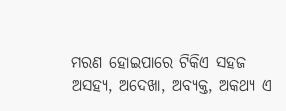ମରଣ ହୋଇପାରେ ଟିକିଏ ସହଜ
ଅସହ୍ଯ, ଅଦେଖା, ଅବ୍ୟକ୍ତ, ଅକଥ୍ୟ ଏ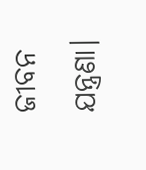ଜୀବନ ଯନ୍ତ୍ରଣା।